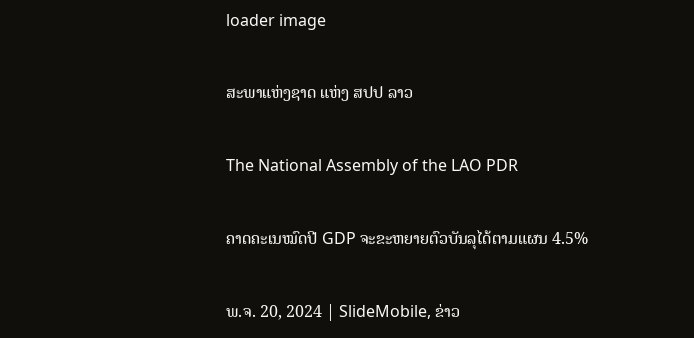loader image

ສະພາແຫ່ງຊາດ ແຫ່ງ ສປປ ລາວ

The National Assembly of the LAO PDR

ຄາດຄະເນໝົດປີ GDP ຈະຂະຫຍາຍຕົວບັນລຸໄດ້ຕາມແຜນ 4.5%

ພ.ຈ. 20, 2024 | SlideMobile, ຂ່າວ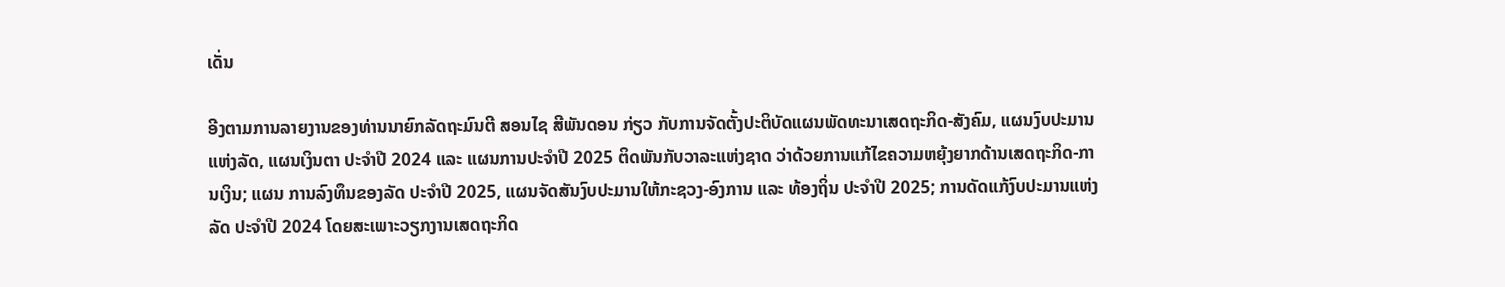ເດັ່ນ

ອີງຕາມການລາຍງານຂອງທ່ານນາຍົກລັດຖະມົນຕີ ສອນໄຊ ສີພັນດອນ ກ່ຽວ ກັບການຈັດຕັ້ງປະຕິບັດແຜນພັດທະນາເສດຖະກິດ-ສັງຄົມ, ແຜນງົບປະມານແຫ່ງລັດ, ແຜນເງິນຕາ ປະຈໍາປີ 2024 ແລະ ແຜນການປະຈຳປີ 2025 ຕິດພັນກັບວາລະແຫ່ງຊາດ ວ່າດ້ວຍການແກ້ໄຂຄວາມຫຍຸ້ງຍາກດ້ານເສດຖະກິດ-ການເງິນ; ແຜນ ການລົງທຶນຂອງລັດ ປະຈຳປີ 2025, ແຜນຈັດສັນງົບປະມານໃຫ້ກະຊວງ-ອົງການ ແລະ ທ້ອງຖິ່ນ ປະຈຳປີ 2025; ການດັດແກ້ງົບປະມານແຫ່ງລັດ ປະຈໍາປີ 2024 ໂດຍສະເພາະວຽກງານເສດຖະກິດ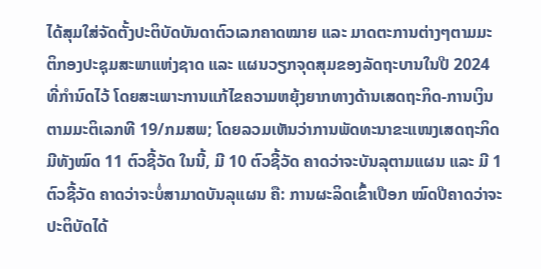ໄດ້ສຸມໃສ່ຈັດຕັ້ງປະຕິບັດບັນດາຕົວເລກຄາດໝາຍ ແລະ ມາດຕະການຕ່າງໆຕາມມະຕິກອງປະຊຸມສະພາແຫ່ງຊາດ ແລະ ແຜນວຽກຈຸດສຸມຂອງລັດຖະບານໃນປີ 2024 ທີ່ກຳນົດໄວ້ ໂດຍສະເພາະການແກ້ໄຂຄວາມຫຍຸ້ງຍາກທາງດ້ານເສດຖະກິດ-ການເງິນ ຕາມມະຕິເລກທີ 19/ກມສພ; ໂດຍລວມເຫັນວ່າການພັດທະນາຂະແໜງເສດຖະກິດ ມີທັງໝົດ 11 ຕົວຊີ້ວັດ ໃນນີ້, ມີ 10 ຕົວຊີ້ວັດ ຄາດວ່າຈະບັນລຸຕາມແຜນ ແລະ ມີ 1 ຕົວຊີ້ວັດ ຄາດວ່າຈະບໍ່ສາມາດບັນລຸແຜນ ຄື: ການຜະລິດເຂົ້າເປືອກ ໝົດປີຄາດວ່າຈະປະຕິບັດໄດ້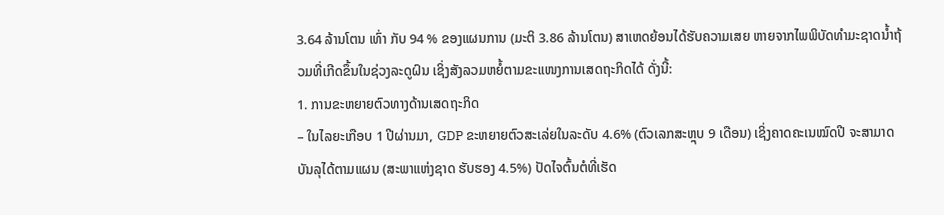3.64 ລ້ານໂຕນ ເທົ່າ ກັບ 94 % ຂອງແຜນການ (ມະຕິ 3.86 ລ້ານໂຕນ) ສາເຫດຍ້ອນໄດ້ຮັບຄວາມເສຍ ຫາຍຈາກໄພພິບັດທຳມະຊາດນໍ້າຖ້ວມທີ່ເກີດຂຶ້ນໃນຊ່ວງລະດູຝົນ ເຊິ່ງສັງລວມຫຍໍ້ຕາມຂະແໜງການເສດຖະກິດໄດ້ ດັ່ງນີ້:
1. ການຂະຫຍາຍຕົວທາງດ້ານເສດຖະກິດ
– ໃນໄລຍະເກືອບ 1 ປີຜ່ານມາ, GDP ຂະຫຍາຍຕົວສະເລ່ຍໃນລະດັບ 4.6% (ຕົວເລກສະຫຼຸບ 9 ເດືອນ) ເຊິ່ງຄາດຄະເນໝົດປີ ຈະສາມາດບັນລຸໄດ້ຕາມແຜນ (ສະພາແຫ່ງຊາດ ຮັບຮອງ 4.5%) ປັດໄຈຕົ້ນຕໍທີ່ເຮັດ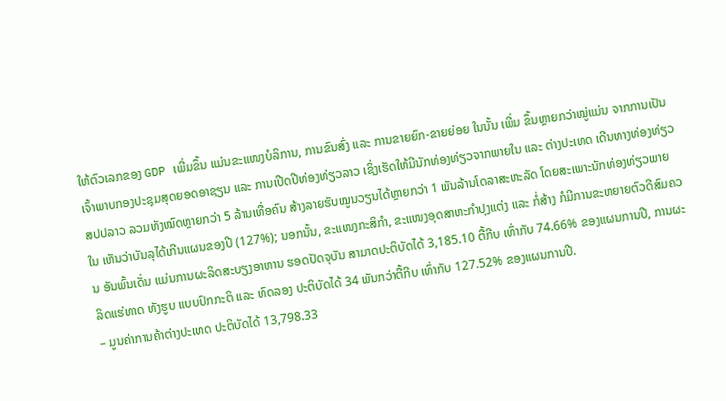ໃຫ້ຕົວເລກຂອງ GDP ເພີ່ມຂຶ້ນ ແມ່ນຂະແໜງບໍລິການ, ການຂົນສົ່ງ ແລະ ການຂາຍຍົກ-ຂາຍຍ່ອຍ ໃນນັ້ນ ເພີ່ມ ຂຶ້ນຫຼາຍກວ່າໝູ່ແມ່ນ ຈາກການເປັນເຈົ້າພາບກອງປະຊຸມສຸດຍອດອາຊຽນ ແລະ ການເປີດປີທ່ອງທ່ຽວລາວ ເຊິ່ງເຮັດໃຫ້ມີນັກທ່ອງທ່ຽວຈາກພາຍໃນ ແລະ ຕ່າງປະເທດ ເດີນທາງທ່ອງທ່ຽວ ສປປລາວ ລວມທັງໝົດຫຼາຍກວ່າ 5 ລ້ານເທື່ອຄົນ ສ້າງລາຍຮັບໝູນວຽນໄດ້ຫຼາຍກວ່າ 1 ພັນລ້ານໂດລາສະຫະລັດ ໂດຍສະເພາະນັກທ່ອງທ່ຽວພາຍໃນ ເຫັນວ່າບັນລຸໄດ້ເກີນແຜນຂອງປີ (127%); ນອກນັ້ນ, ຂະແໜງກະສິກຳ, ຂະແໜງອຸດສາຫະກຳປຸງແຕ່ງ ແລະ ກໍ່ສ້າງ ກໍມີການຂະຫຍາຍຕົວດີສົມຄວນ ອັນພົ້ນເດັ່ນ ແມ່ນການຜະລິດສະບຽງອາຫານ ຮອດປັດຈຸບັນ ສາມາດປະຕິບັດໄດ້ 3,185.10 ຕື້ກີບ ເທົ່າກັບ 74.66% ຂອງແຜນການປີ, ການຜະລິດແຮ່ທາດ ທັງຮູບ ແບບປົກກະຕິ ແລະ ທົດລອງ ປະຕິບັດໄດ້ 34 ພັນກວ່າຕື້ກີບ ເທົ່າກັບ 127.52% ຂອງແຜນການປີ.
– ມູນຄ່າການຄ້າຕ່າງປະເທດ ປະຕິບັດໄດ້ 13,798.33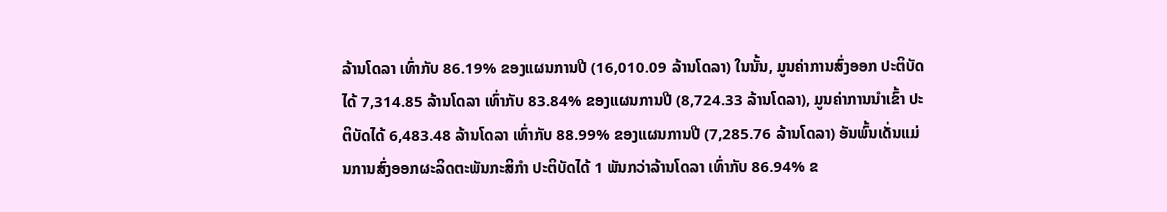ລ້ານໂດລາ ເທົ່າກັບ 86.19% ຂອງແຜນການປີ (16,010.09 ລ້ານໂດລາ) ໃນນັ້ນ, ມູນຄ່າການສົ່ງອອກ ປະຕິບັດໄດ້ 7,314.85 ລ້ານໂດລາ ເທົ່າກັບ 83.84% ຂອງແຜນການປີ (8,724.33 ລ້ານໂດລາ), ມູນຄ່າການນໍາເຂົ້າ ປະຕິບັດໄດ້ 6,483.48 ລ້ານໂດລາ ເທົ່າກັບ 88.99% ຂອງແຜນການປີ (7,285.76 ລ້ານໂດລາ) ອັນພົ້ນເດັ່ນແມ່ນການສົ່ງອອກຜະລິດຕະພັນກະສິກຳ ປະຕິບັດໄດ້ 1 ພັນກວ່າລ້ານໂດລາ ເທົ່າກັບ 86.94% ຂ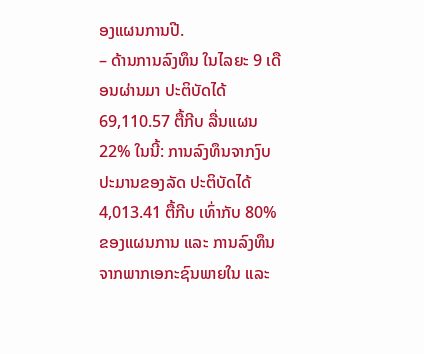ອງແຜນການປີ.
– ດ້ານການລົງທຶນ ໃນໄລຍະ 9 ເດືອນຜ່ານມາ ປະຕິບັດໄດ້ 69,110.57 ຕື້ກີບ ລື່ນແຜນ 22% ໃນນີ້: ການລົງທຶນຈາກງົບປະມານຂອງລັດ ປະຕິບັດໄດ້ 4,013.41 ຕື້ກີບ ເທົ່າກັບ 80% ຂອງແຜນການ ແລະ ການລົງທຶນຈາກພາກເອກະຊົນພາຍໃນ ແລະ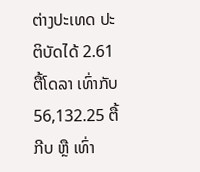ຕ່າງປະເທດ ປະຕິບັດໄດ້ 2.61 ຕື້ໂດລາ ເທົ່າກັບ 56,132.25 ຕື້ກີບ ຫຼື ເທົ່າ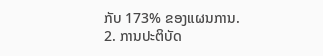ກັບ 173% ຂອງແຜນການ.
2. ການປະຕິບັດ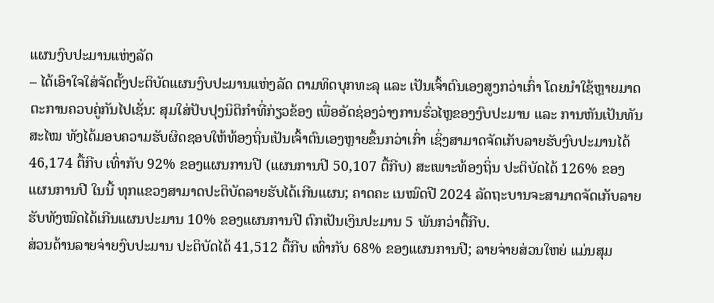ແຜນງົບປະມານແຫ່ງລັດ
– ໄດ້ເອົາໃຈໃສ່ຈັດຕັ້ງປະຕິບັດແຜນງົບປະມານແຫ່ງລັດ ຕາມທິດບຸກທະລຸ ແລະ ເປັນເຈົ້າຕົນເອງສູງກວ່າເກົ່າ ໂດຍນໍາໃຊ້ຫຼາຍມາດຕະການຄວບຄູ່ກັນໄປເຊັ່ນ: ສຸມໃສ່ປັບປຸງນິຕິກຳທີ່ກ່ຽວຂ້ອງ ເພື່ອອັດຊ່ອງວ່າງການຮົ່ວໄຫຼຂອງງົບປະມານ ແລະ ການຫັນເປັນທັນສະໄໝ ທັງໄດ້ມອບຄວາມຮັບຜິດຊອບໃຫ້ທ້ອງຖິ່ນເປັນເຈົ້າຕົນເອງຫຼາຍຂຶ້ນກວ່າເກົ່າ ເຊິ່ງສາມາດຈັດເກັບລາຍຮັບງົບປະມານໄດ້ 46,174 ຕື້ກີບ ເທົ່າກັບ 92% ຂອງແຜນການປີ (ແຜນການປີ 50,107 ຕື້ກີບ) ສະເພາະທ້ອງຖິ່ນ ປະຕິບັດໄດ້ 126% ຂອງແຜນການປີ ໃນນີ້ ທຸກແຂວງສາມາດປະຕິບັດລາຍຮັບໄດ້ເກີນແຜນ; ຄາດຄະ ເນໝົດປີ 2024 ລັດຖະບານຈະສາມາດຈັດເກັບລາຍຮັບທັງໝົດໄດ້ເກີນແຜນປະມານ 10% ຂອງແຜນການປີ ຕົກເປັນເງິນປະມານ 5 ພັນກວ່າຕື້ກີບ.
ສ່ວນດ້ານລາຍຈ່າຍງົບປະມານ ປະຕິບັດໄດ້ 41,512 ຕື້ກີບ ເທົ່າກັບ 68% ຂອງແຜນການປີ; ລາຍຈ່າຍສ່ວນໃຫຍ່ ແມ່ນສຸມ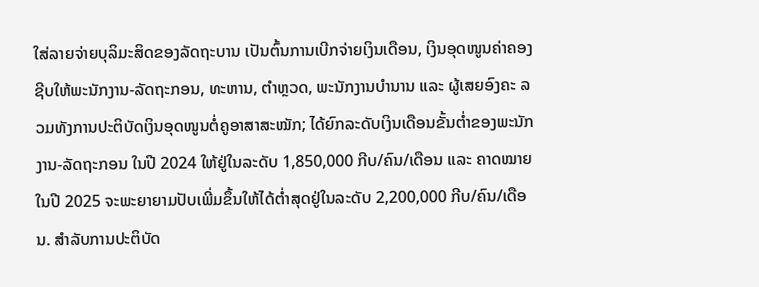ໃສ່ລາຍຈ່າຍບຸລິມະສິດຂອງລັດຖະບານ ເປັນຕົ້ນການເບີກຈ່າຍເງິນເດືອນ, ເງິນອຸດໜູນຄ່າຄອງຊີບໃຫ້ພະນັກງານ-ລັດຖະກອນ, ທະຫານ, ຕຳຫຼວດ, ພະນັກງານບຳນານ ແລະ ຜູ້ເສຍອົງຄະ ລວມທັງການປະຕິບັດເງິນອຸດໜູນຕໍ່ຄູອາສາສະໝັກ; ໄດ້ຍົກລະດັບເງິນເດືອນຂັ້ນຕໍ່າຂອງພະນັກງານ-ລັດຖະກອນ ໃນປີ 2024 ໃຫ້ຢູ່ໃນລະດັບ 1,850,000 ກີບ/ຄົນ/ເດືອນ ແລະ ຄາດໝາຍໃນປີ 2025 ຈະພະຍາຍາມປັບເພີ່ມຂຶ້ນໃຫ້ໄດ້ຕໍ່າສຸດຢູ່ໃນລະດັບ 2,200,000 ກີບ/ຄົນ/ເດືອນ. ສໍາລັບການປະຕິບັດ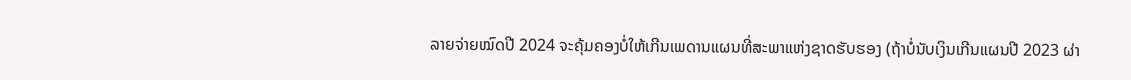ລາຍຈ່າຍໝົດປີ 2024 ຈະຄຸ້ມຄອງບໍ່ໃຫ້ເກີນເພດານແຜນທີ່ສະພາແຫ່ງຊາດຮັບຮອງ (ຖ້າບໍ່ນັບເງິນເກີນແຜນປີ 2023 ຜ່າ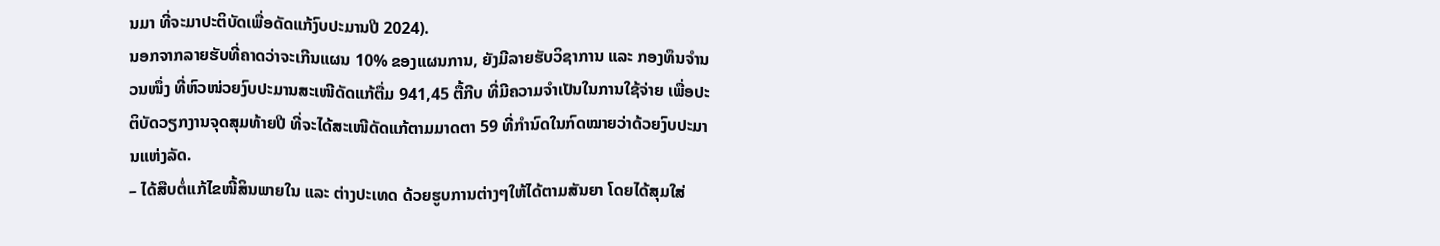ນມາ ທີ່ຈະມາປະຕິບັດເພື່ອດັດແກ້ງົບປະມານປີ 2024).
ນອກຈາກລາຍຮັບທີ່ຄາດວ່າຈະເກີນແຜນ 10% ຂອງແຜນການ, ຍັງມີລາຍຮັບວິຊາການ ແລະ ກອງທຶນຈຳນວນໜຶ່ງ ທີ່ຫົວໜ່ວຍງົບປະມານສະເໜີດັດແກ້ຕື່ມ 941,45 ຕື້ກີບ ທີ່ມີຄວາມຈຳເປັນໃນການໃຊ້ຈ່າຍ ເພື່ອປະຕິບັດວຽກງານຈຸດສຸມທ້າຍປີ ທີ່ຈະໄດ້ສະເໜີດັດແກ້ຕາມມາດຕາ 59 ທີ່ກຳນົດໃນກົດໝາຍວ່າດ້ວຍງົບປະມານແຫ່ງລັດ.
– ໄດ້ສືບຕໍ່ແກ້ໄຂໜີ້ສິນພາຍໃນ ແລະ ຕ່າງປະເທດ ດ້ວຍຮູບການຕ່າງໆໃຫ້ໄດ້ຕາມສັນຍາ ໂດຍໄດ້ສຸມໃສ່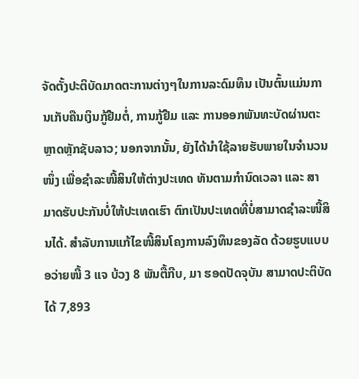ຈັດຕັ້ງປະຕິບັດມາດຕະການຕ່າງໆໃນການລະດົມທຶນ ເປັນຕົ້ນແມ່ນການເກັບຄືນເງິນກູ້ຢືມຕໍ່, ການກູ້ຢືມ ແລະ ການອອກພັນທະບັດຜ່ານຕະຫຼາດຫຼັກຊັບລາວ; ນອກຈາກນັ້ນ, ຍັງໄດ້ນໍາໃຊ້ລາຍຮັບພາຍໃນຈໍານວນໜຶ່ງ ເພື່ອຊຳລະໜີ້ສິນໃຫ້ຕ່າງປະເທດ ທັນຕາມກຳນົດເວລາ ແລະ ສາມາດຮັບປະກັນບໍ່ໃຫ້ປະເທດເຮົາ ຕົກເປັນປະເທດທີ່ບໍ່ສາມາດຊຳລະໜີ້ສິນໄດ້. ສໍາລັບການແກ້ໄຂໜີ້ສິນໂຄງການລົງທຶນຂອງລັດ ດ້ວຍຮູບແບບອວ່າຍໜີ້ 3 ແຈ ບ້ວງ 8 ພັນຕື້ກີບ, ມາ ຮອດປັດຈຸບັນ ສາມາດປະຕິບັດໄດ້ 7,893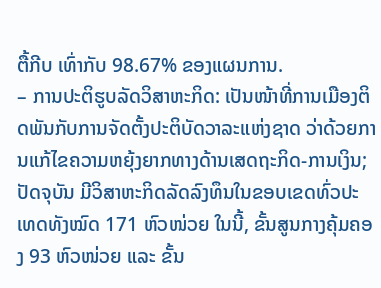ຕື້ກີບ ເທົ່າກັບ 98.67% ຂອງແຜນການ.
– ການປະຕິຮູບລັດວິສາຫະກິດ: ເປັນໜ້າທີ່ການເມືອງຕິດພັນກັບການຈັດຕັ້ງປະຕິບັດວາລະແຫ່ງຊາດ ວ່າດ້ວຍການແກ້ໄຂຄວາມຫຍຸ້ງຍາກທາງດ້ານເສດຖະກິດ-ການເງິນ; ປັດຈຸບັນ ມີວິສາຫະກິດລັດລົງທຶນໃນຂອບເຂດທົ່ວປະເທດທັງໝົດ 171 ຫົວໜ່ວຍ ໃນນີ້, ຂັ້ນສູນກາງຄຸ້ມຄອງ 93 ຫົວໜ່ວຍ ແລະ ຂັ້ນ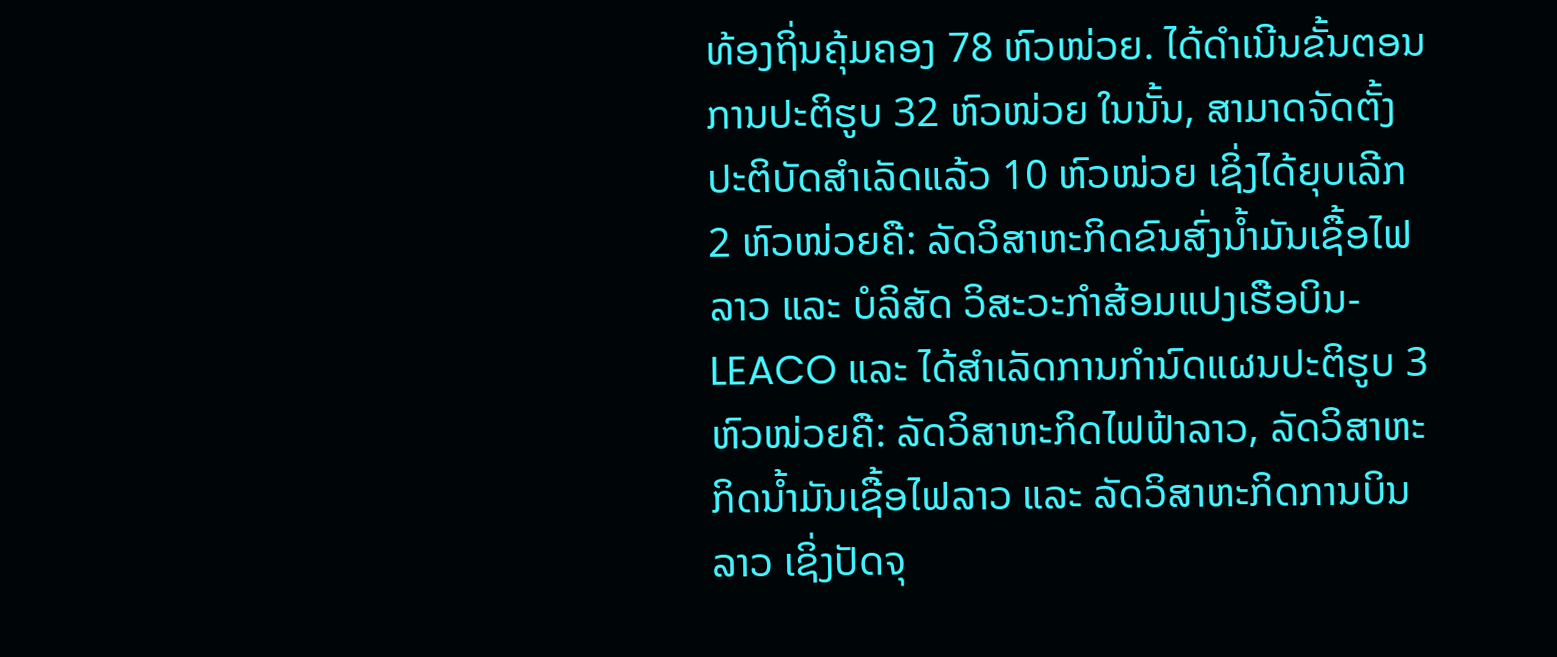ທ້ອງຖິ່ນຄຸ້ມຄອງ 78 ຫົວໜ່ວຍ. ໄດ້ດໍາເນີນຂັ້ນຕອນການປະຕິຮູບ 32 ຫົວໜ່ວຍ ໃນນັ້ນ, ສາມາດຈັດຕັ້ງປະຕິບັດສຳເລັດແລ້ວ 10 ຫົວໜ່ວຍ ເຊິ່ງໄດ້ຍຸບເລີກ 2 ຫົວໜ່ວຍຄື: ລັດວິສາຫະກິດຂົນສົ່ງນໍ້າມັນເຊື້ອໄຟລາວ ແລະ ບໍລິສັດ ວິສະວະກຳສ້ອມແປງເຮືອບິນ-LEACO ແລະ ໄດ້ສໍາເລັດການກຳນົດແຜນປະຕິຮູບ 3 ຫົວໜ່ວຍຄື: ລັດວິສາຫະກິດໄຟຟ້າລາວ, ລັດວິສາຫະກິດນໍ້າມັນເຊື້ອໄຟລາວ ແລະ ລັດວິສາຫະກິດການບິນລາວ ເຊິ່ງປັດຈຸ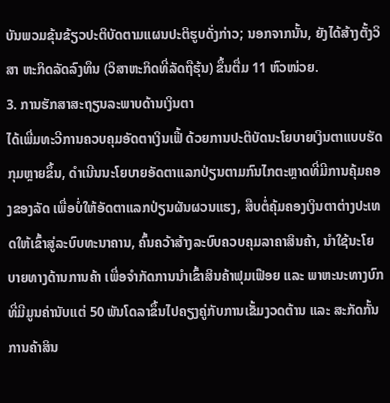ບັນພວມຂຸ້ນຂ້ຽວປະຕິບັດຕາມແຜນປະຕິຮູບດັ່ງກ່າວ; ນອກຈາກນັ້ນ, ຍັງໄດ້ສ້າງຕັ້ງວິສາ ຫະກິດລັດລົງທຶນ (ວິສາຫະກິດທີ່ລັດຖືຮຸ້ນ) ຂຶ້ນຕື່ມ 11 ຫົວໜ່ວຍ.
3. ການຮັກສາສະຖຽນລະພາບດ້ານເງິນຕາ
ໄດ້ເພີ່ມທະວີການຄວບຄຸມອັດຕາເງິນເຟີ້ ດ້ວຍການປະຕິບັດນະໂຍບາຍເງິນຕາແບບຮັດກຸມຫຼາຍຂຶ້ນ, ດໍາເນີນນະໂຍບາຍອັດຕາແລກປ່ຽນຕາມກົນໄກຕະຫຼາດທີ່ມີການຄຸ້ມຄອງຂອງລັດ ເພື່ອບໍ່ໃຫ້ອັດຕາແລກປ່ຽນຜັນຜວນແຮງ, ສືບຕໍ່ຄຸ້ມຄອງເງິນຕາຕ່າງປະເທດໃຫ້ເຂົ້າສູ່ລະບົບທະນາຄານ, ຄົ້ນຄວ້າສ້າງລະບົບຄວບຄຸມລາຄາສິນຄ້າ, ນໍາໃຊ້ນະໂຍບາຍທາງດ້ານການຄ້າ ເພື່ອຈຳກັດການນໍາເຂົ້າສິນຄ້າຟຸມເຟືອຍ ແລະ ພາຫະນະທາງບົກທີ່ມີມູນຄ່ານັບແຕ່ 50 ພັນໂດລາຂຶ້ນໄປຄຽງຄູ່ກັບການເຂັ້ມງວດຕ້ານ ແລະ ສະກັດກັ້ນການຄ້າສິນ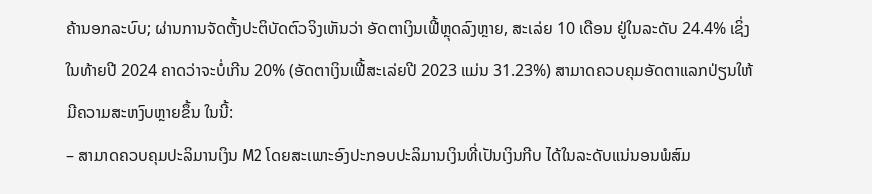ຄ້ານອກລະບົບ; ຜ່ານການຈັດຕັ້ງປະຕິບັດຕົວຈິງເຫັນວ່າ ອັດຕາເງິນເຟີ້ຫຼຸດລົງຫຼາຍ, ສະເລ່ຍ 10 ເດືອນ ຢູ່ໃນລະດັບ 24.4% ເຊິ່ງໃນທ້າຍປີ 2024 ຄາດວ່າຈະບໍ່ເກີນ 20% (ອັດຕາເງິນເຟີ້ສະເລ່ຍປີ 2023 ແມ່ນ 31.23%) ສາມາດຄວບຄຸມອັດຕາແລກປ່ຽນໃຫ້ມີຄວາມສະຫງົບຫຼາຍຂຶ້ນ ໃນນີ້:
– ສາມາດຄວບຄຸມປະລິມານເງິນ M2 ໂດຍສະເພາະອົງປະກອບປະລິມານເງິນທີ່ເປັນເງິນກີບ ໄດ້ໃນລະດັບແນ່ນອນພໍສົມ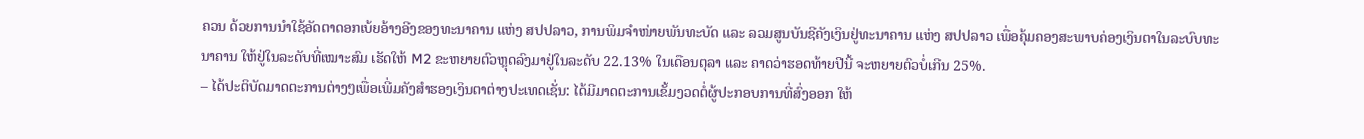ຄວນ ດ້ວຍການນໍາໃຊ້ອັດຕາດອກເບ້ຍອ້າງອີງຂອງທະນາຄານ ແຫ່ງ ສປປລາວ, ການພິມຈຳໜ່າຍພັນທະບັດ ແລະ ລວມສູນບັນຊີຄັງເງິນຢູ່ທະນາຄານ ແຫ່ງ ສປປລາວ ເພື່ອຄຸ້ມຄອງສະພາບຄ່ອງເງິນຕາໃນລະບົບທະນາຄານ ໃຫ້ຢູ່ໃນລະດັບທີ່ເໝາະສົມ ເຮັດໃຫ້ M2 ຂະຫຍາຍຕົວຫຼຸດລົງມາຢູ່ໃນລະດັບ 22.13% ໃນເດືອນຕຸລາ ແລະ ຄາດວ່າຮອດທ້າຍປີນີ້ ຈະຫຍາຍຕົວບໍ່ເກີນ 25%.
– ໄດ້ປະຕິບັດມາດຕະການຕ່າງໆເພື່ອເພີ່ມຄັງສຳຮອງເງິນຕາຕ່າງປະເທດເຊັ່ນ: ໄດ້ມີມາດຕະການເຂັ້ມງວດຕໍ່ຜູ້ປະກອບການທີ່ສົ່ງອອກ ໃຫ້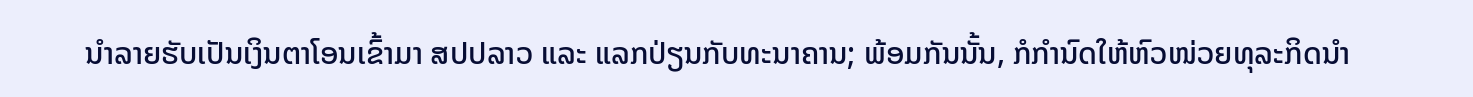ນໍາລາຍຮັບເປັນເງິນຕາໂອນເຂົ້າມາ ສປປລາວ ແລະ ແລກປ່ຽນກັບທະນາຄານ; ພ້ອມກັນນັ້ນ, ກໍກຳນົດໃຫ້ຫົວໜ່ວຍທຸລະກິດນໍາ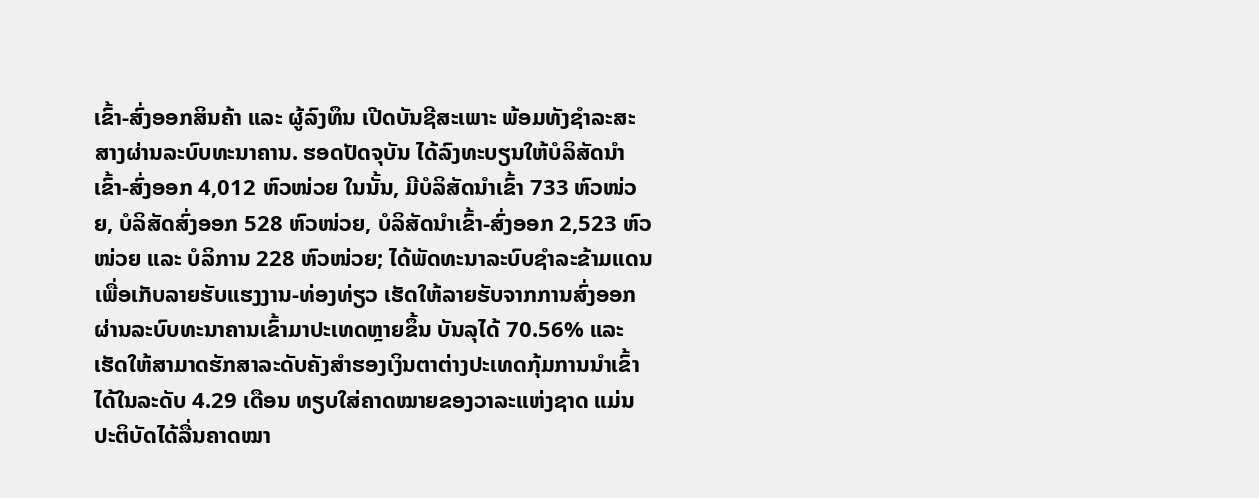ເຂົ້າ-ສົ່ງອອກສິນຄ້າ ແລະ ຜູ້ລົງທຶນ ເປີດບັນຊີສະເພາະ ພ້ອມທັງຊຳລະສະສາງຜ່ານລະບົບທະນາຄານ. ຮອດປັດຈຸບັນ ໄດ້ລົງທະບຽນໃຫ້ບໍລິສັດນໍາເຂົ້າ-ສົ່ງອອກ 4,012 ຫົວໜ່ວຍ ໃນນັ້ນ, ມີບໍລິສັດນໍາເຂົ້າ 733 ຫົວໜ່ວຍ, ບໍລິສັດສົ່ງອອກ 528 ຫົວໜ່ວຍ, ບໍລິສັດນໍາເຂົ້າ-ສົ່ງອອກ 2,523 ຫົວ ໜ່ວຍ ແລະ ບໍລິການ 228 ຫົວໜ່ວຍ; ໄດ້ພັດທະນາລະບົບຊຳລະຂ້າມແດນ ເພື່ອເກັບລາຍຮັບແຮງງານ-ທ່ອງທ່ຽວ ເຮັດໃຫ້ລາຍຮັບຈາກການສົ່ງອອກຜ່ານລະບົບທະນາຄານເຂົ້າມາປະເທດຫຼາຍຂຶ້ນ ບັນລຸໄດ້ 70.56% ແລະ ເຮັດໃຫ້ສາມາດຮັກສາລະດັບຄັງສໍາຮອງເງິນຕາຕ່າງປະເທດກຸ້ມການນໍາເຂົ້າ ໄດ້ໃນລະດັບ 4.29 ເດືອນ ທຽບໃສ່ຄາດໝາຍຂອງວາລະແຫ່ງຊາດ ແມ່ນປະຕິບັດໄດ້ລື່ນຄາດໝາ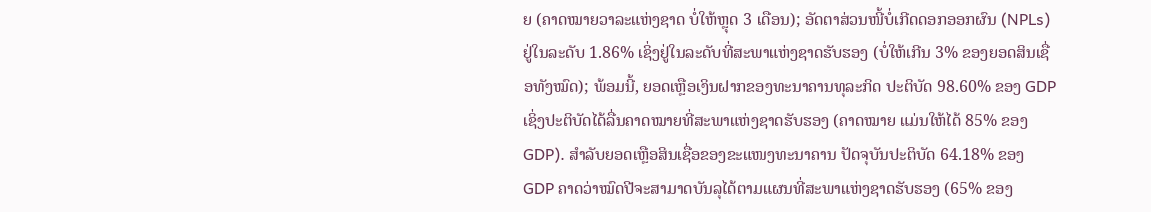ຍ (ຄາດໝາຍວາລະແຫ່ງຊາດ ບໍ່ໃຫ້ຫຼຸດ 3 ເດືອນ); ອັດຕາສ່ວນໜີ້ບໍ່ເກີດດອກອອກຜົນ (NPLs) ຢູ່ໃນລະດັບ 1.86% ເຊິ່ງຢູ່ໃນລະດັບທີ່ສະພາແຫ່ງຊາດຮັບຮອງ (ບໍ່ໃຫ້ເກີນ 3% ຂອງຍອດສິນເຊື່ອທັງໝົດ); ພ້ອມນີ້, ຍອດເຫຼືອເງິນຝາກຂອງທະນາຄານທຸລະກິດ ປະຕິບັດ 98.60% ຂອງ GDP ເຊິ່ງປະຕິບັດໄດ້ລື່ນຄາດໝາຍທີ່ສະພາແຫ່ງຊາດຮັບຮອງ (ຄາດໝາຍ ແມ່ນໃຫ້ໄດ້ 85% ຂອງ GDP). ສໍາລັບຍອດເຫຼືອສິນເຊື່ອຂອງຂະແໜງທະນາຄານ ປັດຈຸບັນປະຕິບັດ 64.18% ຂອງ GDP ຄາດວ່າໝົດປີຈະສາມາດບັນລຸໄດ້ຕາມແຜນທີ່ສະພາແຫ່ງຊາດຮັບຮອງ (65% ຂອງ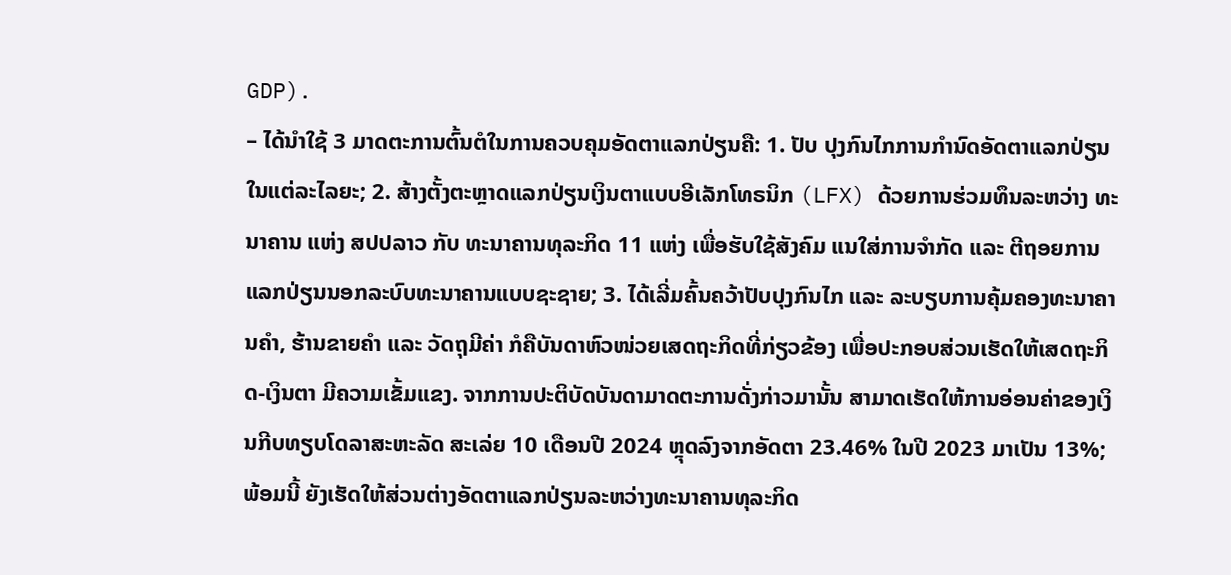GDP).
– ໄດ້ນໍາໃຊ້ 3 ມາດຕະການຕົ້ນຕໍໃນການຄວບຄຸມອັດຕາແລກປ່ຽນຄື: 1. ປັບ ປຸງກົນໄກການກຳນົດອັດຕາແລກປ່ຽນໃນແຕ່ລະໄລຍະ; 2. ສ້າງຕັ້ງຕະຫຼາດແລກປ່ຽນເງິນຕາແບບອີເລັກໂທຣນິກ (LFX) ດ້ວຍການຮ່ວມທຶນລະຫວ່າງ ທະນາຄານ ແຫ່ງ ສປປລາວ ກັບ ທະນາຄານທຸລະກິດ 11 ແຫ່ງ ເພື່ອຮັບໃຊ້ສັງຄົມ ແນໃສ່ການຈຳກັດ ແລະ ຕີຖອຍການແລກປ່ຽນນອກລະບົບທະນາຄານແບບຊະຊາຍ; 3. ໄດ້ເລີ່ມຄົ້ນຄວ້າປັບປຸງກົນໄກ ແລະ ລະບຽບການຄຸ້ມຄອງທະນາຄານຄໍາ, ຮ້ານຂາຍຄໍາ ແລະ ວັດຖຸມີຄ່າ ກໍຄືບັນດາຫົວໜ່ວຍເສດຖະກິດທີ່ກ່ຽວຂ້ອງ ເພື່ອປະກອບສ່ວນເຮັດໃຫ້ເສດຖະກິດ-ເງິນຕາ ມີຄວາມເຂັ້ມແຂງ. ຈາກການປະຕິບັດບັນດາມາດຕະການດັ່ງກ່າວມານັ້ນ ສາມາດເຮັດໃຫ້ການອ່ອນຄ່າຂອງເງິນກີບທຽບໂດລາສະຫະລັດ ສະເລ່ຍ 10 ເດືອນປີ 2024 ຫຼຸດລົງຈາກອັດຕາ 23.46% ໃນປີ 2023 ມາເປັນ 13%; ພ້ອມນີ້ ຍັງເຮັດໃຫ້ສ່ວນຕ່າງອັດຕາແລກປ່ຽນລະຫວ່າງທະນາຄານທຸລະກິດ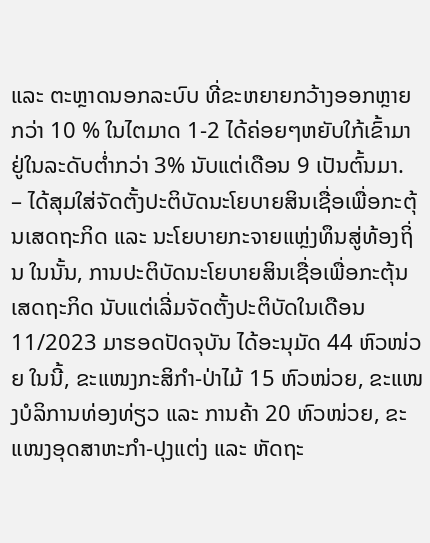ແລະ ຕະຫຼາດນອກລະບົບ ທີ່ຂະຫຍາຍກວ້າງອອກຫຼາຍກວ່າ 10 % ໃນໄຕມາດ 1-2 ໄດ້ຄ່ອຍໆຫຍັບໃກ້ເຂົ້າມາຢູ່ໃນລະດັບຕໍ່າກວ່າ 3% ນັບແຕ່ເດືອນ 9 ເປັນຕົ້ນມາ.
– ໄດ້ສຸມໃສ່ຈັດຕັ້ງປະຕິບັດນະໂຍບາຍສິນເຊື່ອເພື່ອກະຕຸ້ນເສດຖະກິດ ແລະ ນະໂຍບາຍກະຈາຍແຫຼ່ງທຶນສູ່ທ້ອງຖິ່ນ ໃນນັ້ນ, ການປະຕິບັດນະໂຍບາຍສິນເຊື່ອເພື່ອກະຕຸ້ນເສດຖະກິດ ນັບແຕ່ເລີ່ມຈັດຕັ້ງປະຕິບັດໃນເດືອນ 11/2023 ມາຮອດປັດຈຸບັນ ໄດ້ອະນຸມັດ 44 ຫົວໜ່ວຍ ໃນນີ້, ຂະແໜງກະສິກຳ-ປ່າໄມ້ 15 ຫົວໜ່ວຍ, ຂະແໜງບໍລິການທ່ອງທ່ຽວ ແລະ ການຄ້າ 20 ຫົວໜ່ວຍ, ຂະແໜງອຸດສາຫະກຳ-ປຸງແຕ່ງ ແລະ ຫັດຖະ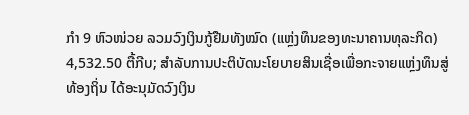ກຳ 9 ຫົວໜ່ວຍ ລວມວົງເງິນກູ້ຢືມທັງໝົດ (ແຫຼ່ງທຶນຂອງທະນາຄານທຸລະກິດ) 4,532.50 ຕື້ກີບ; ສໍາລັບການປະຕິບັດນະໂຍບາຍສິນເຊື່ອເພື່ອກະຈາຍແຫຼ່ງທຶນສູ່ທ້ອງຖິ່ນ ໄດ້ອະນຸມັດວົງເງິນ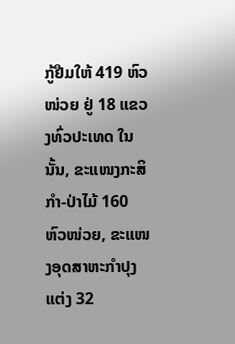ກູ້ຢືມໃຫ້ 419 ຫົວໜ່ວຍ ຢູ່ 18 ແຂວງທົ່ວປະເທດ ໃນນັ້ນ, ຂະແໜງກະສິກຳ-ປ່າໄມ້ 160 ຫົວໜ່ວຍ, ຂະແໜງອຸດສາຫະກຳປຸງແຕ່ງ 32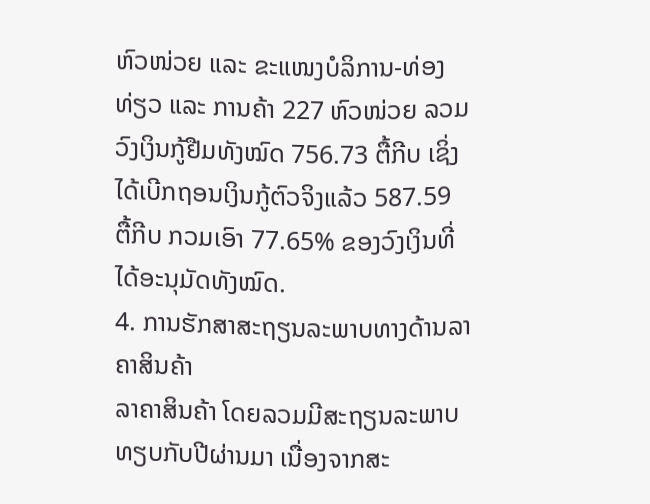ຫົວໜ່ວຍ ແລະ ຂະແໜງບໍລິການ-ທ່ອງທ່ຽວ ແລະ ການຄ້າ 227 ຫົວໜ່ວຍ ລວມວົງເງິນກູ້ຢືມທັງໝົດ 756.73 ຕື້ກີບ ເຊິ່ງໄດ້ເບີກຖອນເງິນກູ້ຕົວຈິງແລ້ວ 587.59 ຕື້ກີບ ກວມເອົາ 77.65% ຂອງວົງເງິນທີ່ໄດ້ອະນຸມັດທັງໝົດ.
4. ການຮັກສາສະຖຽນລະພາບທາງດ້ານລາຄາສິນຄ້າ
ລາຄາສິນຄ້າ ໂດຍລວມມີສະຖຽນລະພາບທຽບກັບປີຜ່ານມາ ເນື່ອງຈາກສະ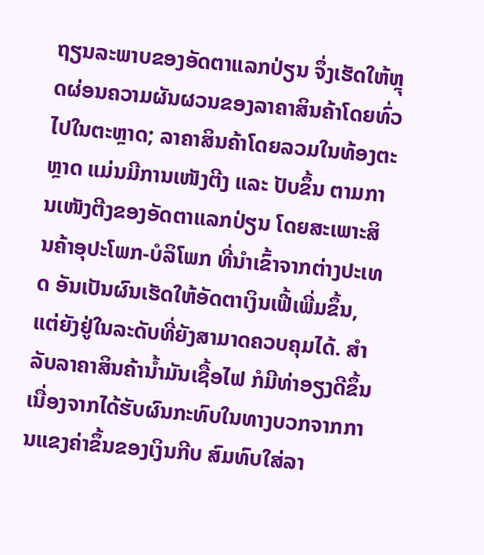ຖຽນລະພາບຂອງອັດຕາແລກປ່ຽນ ຈຶ່ງເຮັດໃຫ້ຫຼຸດຜ່ອນຄວາມຜັນຜວນຂອງລາຄາສິນຄ້າໂດຍທົ່ວໄປໃນຕະຫຼາດ; ລາຄາສິນຄ້າໂດຍລວມໃນທ້ອງຕະຫຼາດ ແມ່ນມີການເໜັງຕີງ ແລະ ປັບຂຶ້ນ ຕາມການເໜັງຕີງຂອງອັດຕາແລກປ່ຽນ ໂດຍສະເພາະສິນຄ້າອຸປະໂພກ-ບໍລິໂພກ ທີ່ນໍາເຂົ້າຈາກຕ່າງປະເທດ ອັນເປັນຜົນເຮັດໃຫ້ອັດຕາເງິນເຟີ້ເພີ່ມຂຶ້ນ, ແຕ່ຍັງຢູ່ໃນລະດັບທີ່ຍັງສາມາດຄວບຄຸມໄດ້. ສໍາລັບລາຄາສິນຄ້ານໍ້າມັນເຊື້ອໄຟ ກໍມີທ່າອຽງດີຂຶ້ນ ເນື່ອງຈາກໄດ້ຮັບຜົນກະທົບໃນທາງບວກຈາກການແຂງຄ່າຂຶ້ນຂອງເງິນກີບ ສົມທົບໃສ່ລາ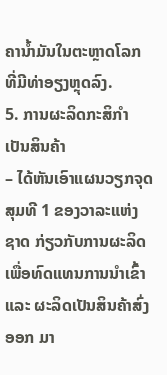ຄານໍ້າມັນໃນຕະຫຼາດໂລກ ທີ່ມີທ່າອຽງຫຼຸດລົງ.
5. ການຜະລິດກະສິກຳເປັນສິນຄ້າ
– ໄດ້ຫັນເອົາແຜນວຽກຈຸດສຸມທີ 1 ຂອງວາລະແຫ່ງຊາດ ກ່ຽວກັບການຜະລິດເພື່ອທົດແທນການນໍາເຂົ້າ ແລະ ຜະລິດເປັນສິນຄ້າສົ່ງອອກ ມາ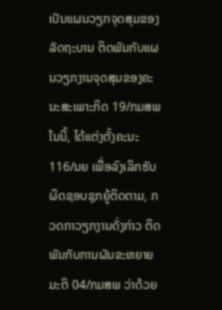ເປັນແຜນວຽກຈຸດສຸມຂອງລັດຖະບານ ຕິດພັນກັບແຜນວຽກງານຈຸດສຸມຂອງຄະນະສະເພາະກິດ 19/ກມສພ ໃນນີ້, ໄດ້ແຕ່ງຕັ້ງຄະນະ 116/ນຍ ເພື່ອລົງເລິກຮັບຜິດຊອບຊຸກຍູ້ຕິດຕາມ, ກວດກາວຽກງານດັ່ງກ່າວ ຕິດພັນກັບການຜັນຂະຫຍາຍມະຕິ 04/ກມສພ ວ່າດ້ວຍ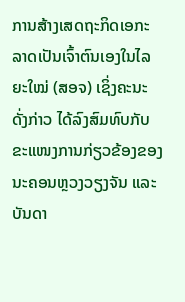ການສ້າງເສດຖະກິດເອກະລາດເປັນເຈົ້າຕົນເອງໃນໄລຍະໃໝ່ (ສອຈ) ເຊິ່ງຄະນະດັ່ງກ່າວ ໄດ້ລົງສົມທົບກັບຂະແໜງການກ່ຽວຂ້ອງຂອງນະຄອນຫຼວງວຽງຈັນ ແລະ ບັນດາ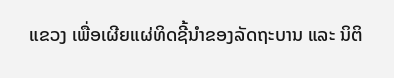ແຂວງ ເພື່ອເຜີຍແຜ່ທິດຊີ້ນໍາຂອງລັດຖະບານ ແລະ ນິຕິ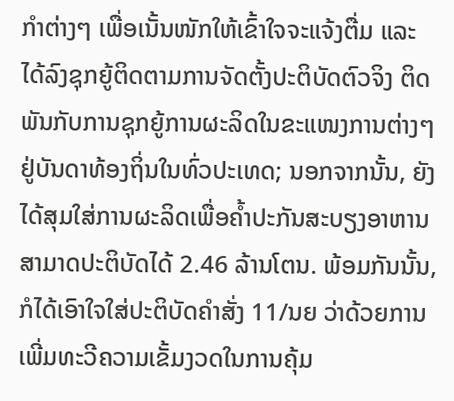ກຳຕ່າງໆ ເພື່ອເນັ້ນໜັກໃຫ້ເຂົ້າໃຈຈະແຈ້ງຕື່ມ ແລະ ໄດ້ລົງຊຸກຍູ້ຕິດຕາມການຈັດຕັ້ງປະຕິບັດຕົວຈິງ ຕິດພັນກັບການຊຸກຍູ້ການຜະລິດໃນຂະແໜງການຕ່າງໆຢູ່ບັນດາທ້ອງຖິ່ນໃນທົ່ວປະເທດ; ນອກຈາກນັ້ນ, ຍັງໄດ້ສຸມໃສ່ການຜະລິດເພື່ອຄໍ້າປະກັນສະບຽງອາຫານ ສາມາດປະຕິບັດໄດ້ 2.46 ລ້ານໂຕນ. ພ້ອມກັນນັ້ນ, ກໍໄດ້ເອົາໃຈໃສ່ປະຕິບັດຄໍາສັ່ງ 11/ນຍ ວ່າດ້ວຍການເພີ່ມທະວີຄວາມເຂັ້ມງວດໃນການຄຸ້ມ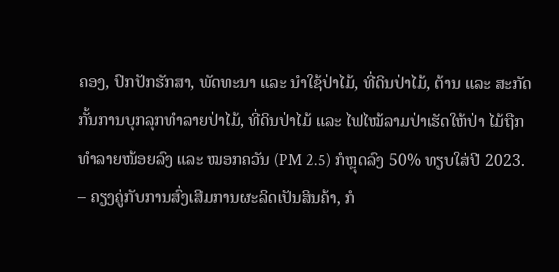ຄອງ, ປົກປັກຮັກສາ, ພັດທະນາ ແລະ ນໍາໃຊ້ປ່າໄມ້, ທີ່ດິນປ່າໄມ້, ຕ້ານ ແລະ ສະກັດກັ້ນການບຸກລຸກທຳລາຍປ່າໄມ້, ທີ່ດິນປ່າໄມ້ ແລະ ໄຟໄໝ້ລາມປ່າເຮັດໃຫ້ປ່າ ໄມ້ຖືກທຳລາຍໜ້ອຍລົງ ແລະ ໝອກຄວັນ (PM 2.5) ກໍຫຼຸດລົງ 50% ທຽບໃສ່ປີ 2023.
– ຄຽງຄູ່ກັບການສົ່ງເສີມການຜະລິດເປັນສິນຄ້າ, ກໍ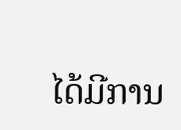ໄດ້ມີການ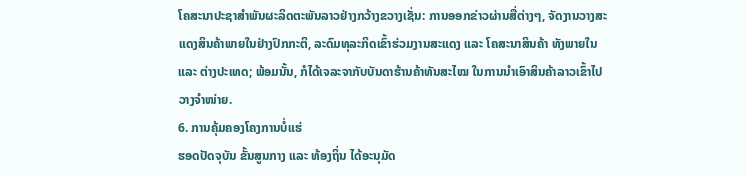ໂຄສະນາປະຊາສໍາພັນຜະລິດຕະພັນລາວຢ່າງກວ້າງຂວາງເຊັ່ນ: ການອອກຂ່າວຜ່ານສື່ຕ່າງໆ, ຈັດງານວາງສະແດງສິນຄ້າພາຍໃນຢ່າງປົກກະຕິ, ລະດົມທຸລະກິດເຂົ້າຮ່ວມງານສະແດງ ແລະ ໂຄສະນາສິນຄ້າ ທັງພາຍໃນ ແລະ ຕ່າງປະເທດ; ພ້ອມນັ້ນ, ກໍໄດ້ເຈລະຈາກັບບັນດາຮ້ານຄ້າທັນສະໄໝ ໃນການນໍາເອົາສິນຄ້າລາວເຂົ້າໄປວາງຈໍາໜ່າຍ.
6. ການຄຸ້ມຄອງໂຄງການບໍ່ແຮ່
ຮອດປັດຈຸບັນ ຂັ້ນສູນກາງ ແລະ ທ້ອງຖິ່ນ ໄດ້ອະນຸມັດ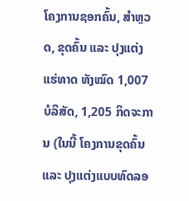ໂຄງການຊອກຄົ້ນ, ສໍາຫຼວດ, ຂຸດຄົ້ນ ແລະ ປຸງແຕ່ງແຮ່ທາດ ທັງໝົດ 1,007 ບໍລິສັດ, 1,205 ກິດຈະການ (ໃນນີ້ ໂຄງການຂຸດຄົ້ນ ແລະ ປຸງແຕ່ງແບບທົດລອ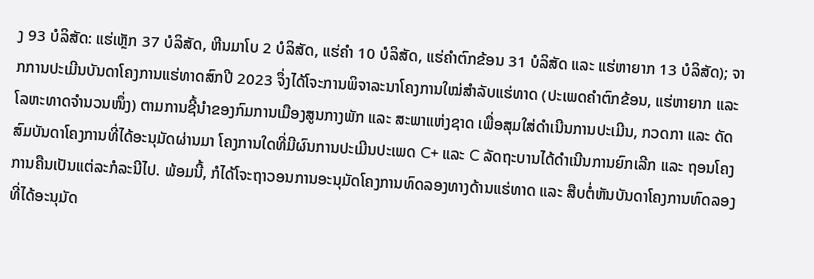ງ 93 ບໍລິສັດ: ແຮ່ເຫຼັກ 37 ບໍລິສັດ, ຫີນມາໂບ 2 ບໍລິສັດ, ແຮ່ຄໍາ 10 ບໍລິສັດ, ແຮ່ຄໍາຕົກຂ້ອນ 31 ບໍລິສັດ ແລະ ແຮ່ຫາຍາກ 13 ບໍລິສັດ); ຈາກການປະເມີນບັນດາໂຄງການແຮ່ທາດສົກປີ 2023 ຈຶ່ງໄດ້ໂຈະການພິຈາລະນາໂຄງການໃໝ່ສໍາລັບແຮ່ທາດ (ປະເພດຄໍາຕົກຂ້ອນ, ແຮ່ຫາຍາກ ແລະ ໂລຫະທາດຈໍານວນໜຶ່ງ) ຕາມການຊີ້ນໍາຂອງກົມການເມືອງສູນກາງພັກ ແລະ ສະພາແຫ່ງຊາດ ເພື່ອສຸມໃສ່ດໍາເນີນການປະເມີນ, ກວດກາ ແລະ ດັດສົມບັນດາໂຄງການທີ່ໄດ້ອະນຸມັດຜ່ານມາ ໂຄງການໃດທີ່ມີຜົນການປະເມີນປະເພດ C+ ແລະ C ລັດຖະບານໄດ້ດໍາເນີນການຍົກເລີກ ແລະ ຖອນໂຄງການຄືນເປັນແຕ່ລະກໍລະນີໄປ. ພ້ອມນີ້, ກໍໄດ້ໂຈະຖາວອນການອະນຸມັດໂຄງການທົດລອງທາງດ້ານແຮ່ທາດ ແລະ ສືບຕໍ່ຫັນບັນດາໂຄງການທົດລອງທີ່ໄດ້ອະນຸມັດ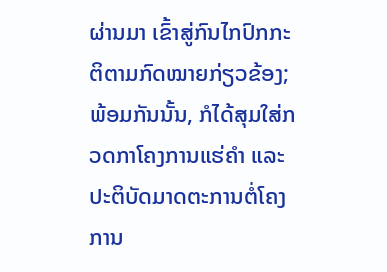ຜ່ານມາ ເຂົ້າສູ່ກົນໄກປົກກະຕິຕາມກົດໝາຍກ່ຽວຂ້ອງ; ພ້ອມກັນນັ້ນ, ກໍໄດ້ສຸມໃສ່ກວດກາໂຄງການແຮ່ຄໍາ ແລະ ປະຕິບັດມາດຕະການຕໍ່ໂຄງການ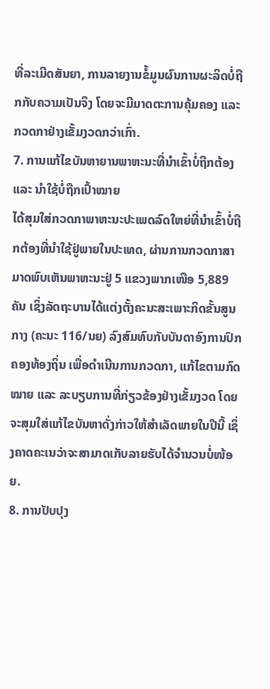ທີ່ລະເມີດສັນຍາ, ການລາຍງານຂໍ້ມູນຜົນການຜະລິດບໍ່ຖືກກັບຄວາມເປັນຈິງ ໂດຍຈະມີມາດຕະການຄຸ້ມຄອງ ແລະ ກວດກາຢ່າງເຂັ້ມງວດກວ່າເກົ່າ.
7. ການແກ້ໄຂບັນຫາຍານພາຫະນະທີ່ນໍາເຂົ້າບໍ່ຖືກຕ້ອງ ແລະ ນໍາໃຊ້ບໍ່ຖືກເປົ້າໝາຍ
ໄດ້ສຸມໃສ່ກວດກາພາຫະນະປະເພດລົດໃຫຍ່ທີ່ນໍາເຂົ້າບໍ່ຖືກຕ້ອງທີ່ນໍາໃຊ້ຢູ່ພາຍໃນປະເທດ, ຜ່ານການກວດກາສາມາດພົບເຫັນພາຫະນະຢູ່ 5 ແຂວງພາກເໜືອ 5,889 ຄັນ ເຊິ່ງລັດຖະບານໄດ້ແຕ່ງຕັ້ງຄະນະສະເພາະກິດຂັ້ນສູນກາງ (ຄະນະ 116/ນຍ) ລົງສົມທົບກັບບັນດາອົງການປົກຄອງທ້ອງຖິ່ນ ເພື່ອດໍາເນີນການກວດກາ, ແກ້ໄຂຕາມກົດໝາຍ ແລະ ລະບຽບການທີ່ກ່ຽວຂ້ອງຢ່າງເຂັ້ມງວດ ໂດຍຈະສຸມໃສ່ແກ້ໄຂບັນຫາດັ່ງກ່າວໃຫ້ສໍາເລັດພາຍໃນປີນີ້ ເຊິ່ງຄາດຄະເນວ່າຈະສາມາດເກັບລາຍຮັບໄດ້ຈໍານວນບໍ່ໜ້ອຍ.
8. ການປັບປຸງ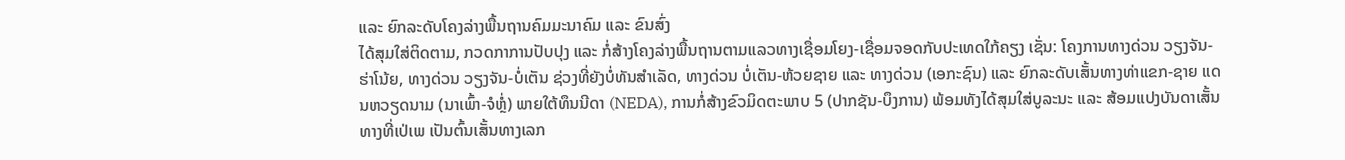ແລະ ຍົກລະດັບໂຄງລ່າງພື້ນຖານຄົມມະນາຄົມ ແລະ ຂົນສົ່ງ
ໄດ້ສຸມໃສ່ຕິດຕາມ, ກວດກາການປັບປຸງ ແລະ ກໍ່ສ້າງໂຄງລ່າງພື້ນຖານຕາມແລວທາງເຊື່ອມໂຍງ-ເຊື່ອມຈອດກັບປະເທດໃກ້ຄຽງ ເຊັ່ນ: ໂຄງການທາງດ່ວນ ວຽງຈັນ-ຮ່າໂນ້ຍ, ທາງດ່ວນ ວຽງຈັນ-ບໍ່ເຕັນ ຊ່ວງທີ່ຍັງບໍ່ທັນສໍາເລັດ, ທາງດ່ວນ ບໍ່ເຕັນ-ຫ້ວຍຊາຍ ແລະ ທາງດ່ວນ (ເອກະຊົນ) ແລະ ຍົກລະດັບເສັ້ນທາງທ່າແຂກ-ຊາຍ ແດນຫວຽດນາມ (ນາເພົ້າ-ຈໍຫຼໍ່) ພາຍໃຕ້ທຶນນີດາ (NEDA), ການກໍ່ສ້າງຂົວມິດຕະພາບ 5 (ປາກຊັນ-ບຶງການ) ພ້ອມທັງໄດ້ສຸມໃສ່ບູລະນະ ແລະ ສ້ອມແປງບັນດາເສັ້ນທາງທີ່ເປ່ເພ ເປັນຕົ້ນເສັ້ນທາງເລກ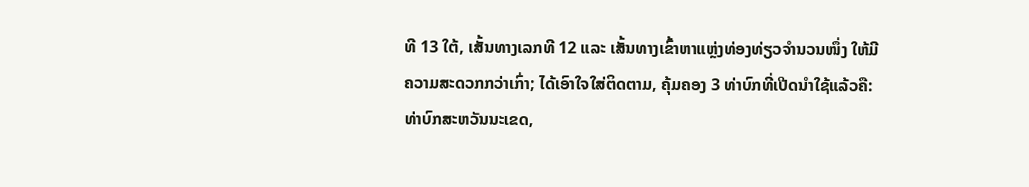ທີ 13 ໃຕ້, ເສັ້ນທາງເລກທີ 12 ແລະ ເສັ້ນທາງເຂົ້າຫາແຫຼ່ງທ່ອງທ່ຽວຈຳນວນໜຶ່ງ ໃຫ້ມີຄວາມສະດວກກວ່າເກົ່າ; ໄດ້ເອົາໃຈໃສ່ຕິດຕາມ, ຄຸ້ມຄອງ 3 ທ່າບົກທີ່ເປີດນໍາໃຊ້ແລ້ວຄື: ທ່າບົກສະຫວັນນະເຂດ,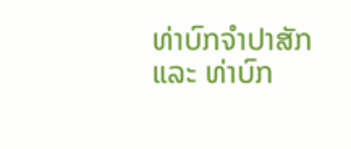ທ່າບົກຈໍາປາສັກ ແລະ ທ່າບົກ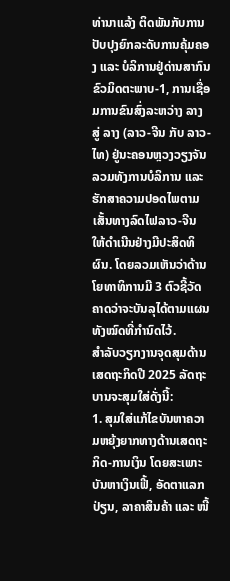ທ່ານາແລ້ງ ຕິດພັນກັບການປັບປຸງຍົກລະດັບການຄຸ້ມຄອງ ແລະ ບໍລິການຢູ່ດ່ານສາກົນຂົວມິດຕະພາບ-1, ການເຊື່ອມການຂົນສົ່ງລະຫວ່າງ ລາງ ສູ່ ລາງ (ລາວ-ຈີນ ກັບ ລາວ-ໄທ) ຢູ່ນະຄອນຫຼວງວຽງຈັນ ລວມທັງການບໍລິການ ແລະ ຮັກສາຄວາມປອດໄພຕາມເສັ້ນທາງລົດໄຟລາວ-ຈີນ ໃຫ້ດໍາເນີນຢ່າງມີປະສິດທິຜົນ. ໂດຍລວມເຫັນວ່າດ້ານໂຍທາທິການມີ 3 ຕົວຊີ້ວັດ ຄາດວ່າຈະບັນລຸໄດ້ຕາມແຜນທັງໝົດທີ່ກຳນົດໄວ້.
ສໍາລັບວຽກງານຈຸດສຸມດ້ານເສດຖະກິດປີ 2025 ລັດຖະບານຈະສຸມໃສ່ດັ່ງນີ້:
1. ສຸມໃສ່ແກ້ໄຂບັນຫາຄວາມຫຍຸ້ງຍາກທາງດ້ານເສດຖະກິດ-ການເງິນ ໂດຍສະເພາະບັນຫາເງິນເຟີ້, ອັດຕາແລກປ່ຽນ, ລາຄາສິນຄ້າ ແລະ ໜີ້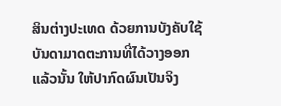ສິນຕ່າງປະເທດ ດ້ວຍການບັງຄັບໃຊ້ບັນດາມາດຕະການທີ່ໄດ້ວາງອອກແລ້ວນັ້ນ ໃຫ້ປາກົດຜົນເປັນຈິງ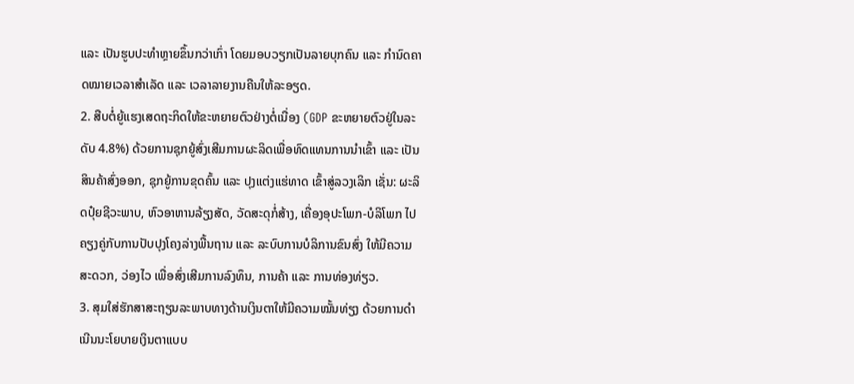ແລະ ເປັນຮູບປະທໍາຫຼາຍຂຶ້ນກວ່າເກົ່າ ໂດຍມອບວຽກເປັນລາຍບຸກຄົນ ແລະ ກຳນົດຄາດໝາຍເວລາສໍາເລັດ ແລະ ເວລາລາຍງານຄືນໃຫ້ລະອຽດ.
2. ສືບຕໍ່ຍູ້ແຮງເສດຖະກິດໃຫ້ຂະຫຍາຍຕົວຢ່າງຕໍ່ເນື່ອງ (GDP ຂະຫຍາຍຕົວຢູ່ໃນລະດັບ 4.8%) ດ້ວຍການຊຸກຍູ້ສົ່ງເສີມການຜະລິດເພື່ອທົດແທນການນໍາເຂົ້າ ແລະ ເປັນສິນຄ້າສົ່ງອອກ, ຊຸກຍູ້ການຂຸດຄົ້ນ ແລະ ປຸງແຕ່ງແຮ່ທາດ ເຂົ້າສູ່ລວງເລິກ ເຊັ່ນ: ຜະລິດປຸ໋ຍຊີວະພາບ, ຫົວອາຫານລ້ຽງສັດ, ວັດສະດຸກໍ່ສ້າງ, ເຄື່ອງອຸປະໂພກ-ບໍລິໂພກ ໄປຄຽງຄູ່ກັບການປັບປຸງໂຄງລ່າງພື້ນຖານ ແລະ ລະບົບການບໍລິການຂົນສົ່ງ ໃຫ້ມີຄວາມສະດວກ, ວ່ອງໄວ ເພື່ອສົ່ງເສີມການລົງທຶນ, ການຄ້າ ແລະ ການທ່ອງທ່ຽວ.
3. ສຸມໃສ່ຮັກສາສະຖຽນລະພາບທາງດ້ານເງິນຕາໃຫ້ມີຄວາມໝັ້ນທ່ຽງ ດ້ວຍການດໍາເນີນນະໂຍບາຍເງິນຕາແບບ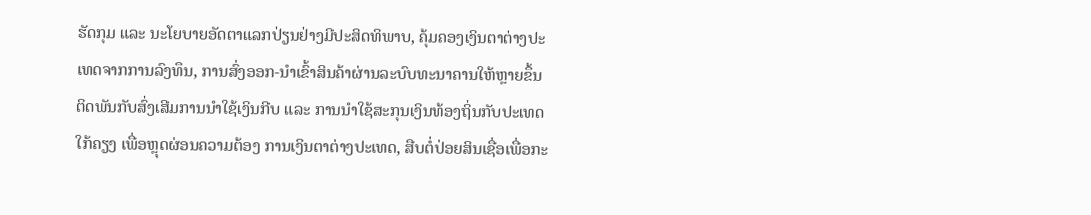ຮັດກຸມ ແລະ ນະໂຍບາຍອັດຕາແລກປ່ຽນຢ່າງມີປະສິດທິພາບ, ຄຸ້ມຄອງເງິນຕາຕ່າງປະເທດຈາກການລົງທຶນ, ການສົ່ງອອກ-ນໍາເຂົ້າສິນຄ້າຜ່ານລະບົບທະນາຄານໃຫ້ຫຼາຍຂຶ້ນ ຕິດພັນກັບສົ່ງເສີມການນໍາໃຊ້ເງິນກີບ ແລະ ການນໍາໃຊ້ສະກຸນເງິນທ້ອງຖິ່ນກັບປະເທດໃກ້ຄຽງ ເພື່ອຫຼຸດຜ່ອນຄວາມຕ້ອງ ການເງິນຕາຕ່າງປະເທດ, ສືບຕໍ່ປ່ອຍສິນເຊື່ອເພື່ອກະ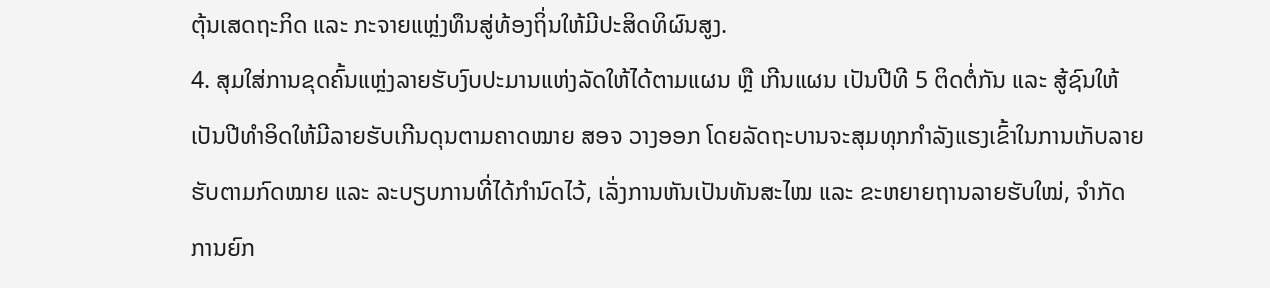ຕຸ້ນເສດຖະກິດ ແລະ ກະຈາຍແຫຼ່ງທຶນສູ່ທ້ອງຖິ່ນໃຫ້ມີປະສິດທິຜົນສູງ.
4. ສຸມໃສ່ການຂຸດຄົ້ນແຫຼ່ງລາຍຮັບງົບປະມານແຫ່ງລັດໃຫ້ໄດ້ຕາມແຜນ ຫຼື ເກີນແຜນ ເປັນປີທີ 5 ຕິດຕໍ່ກັນ ແລະ ສູ້ຊົນໃຫ້ເປັນປີທຳອິດໃຫ້ມີລາຍຮັບເກີນດຸນຕາມຄາດໝາຍ ສອຈ ວາງອອກ ໂດຍລັດຖະບານຈະສຸມທຸກກໍາລັງແຮງເຂົ້າໃນການເກັບລາຍຮັບຕາມກົດໝາຍ ແລະ ລະບຽບການທີ່ໄດ້ກຳນົດໄວ້, ເລັ່ງການຫັນເປັນທັນສະໄໝ ແລະ ຂະຫຍາຍຖານລາຍຮັບໃໝ່, ຈຳກັດການຍົກ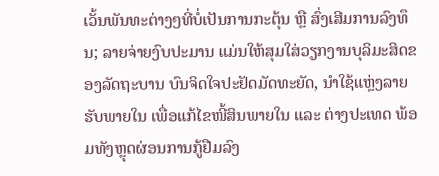ເວັ້ນພັນທະຕ່າງໆທີ່ບໍ່ເປັນການກະຕຸ້ນ ຫຼື ສົ່ງເສີມການລົງທຶນ; ລາຍຈ່າຍງົບປະມານ ແມ່ນໃຫ້ສຸມໃສ່ວຽກງານບຸລິມະສິດຂອງລັດຖະບານ ບົນຈິດໃຈປະຢັດມັດທະຍັດ, ນໍາໃຊ້ແຫຼ່ງລາຍຮັບພາຍໃນ ເພື່ອແກ້ໄຂໜີ້ສິນພາຍໃນ ແລະ ຕ່າງປະເທດ ພ້ອມທັງຫຼຸດຜ່ອນການກູ້ຢືມລົງ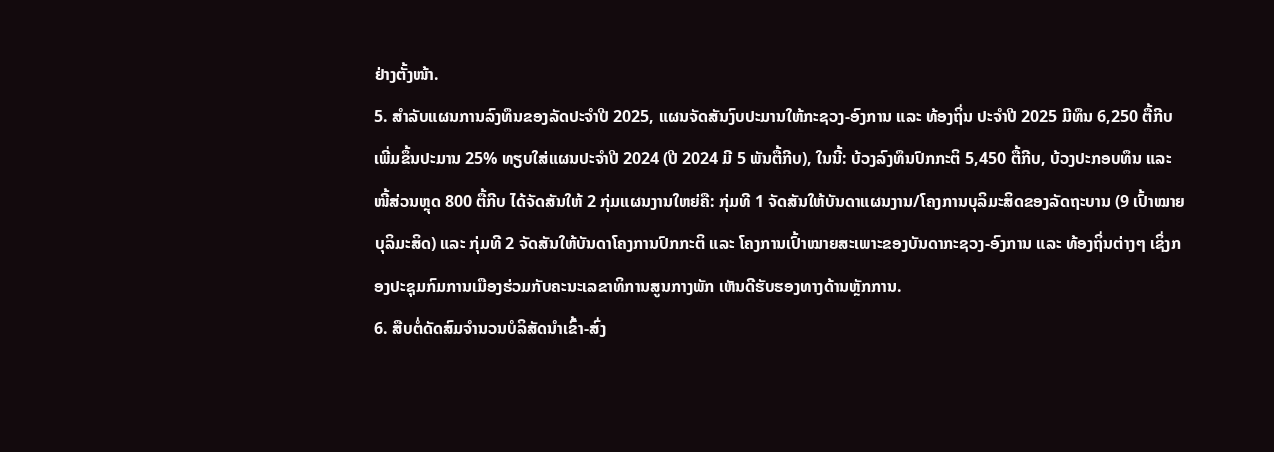ຢ່າງຕັ້ງໜ້າ.
5. ສໍາລັບແຜນການລົງທຶນຂອງລັດປະຈຳປີ 2025, ແຜນຈັດສັນງົບປະມານໃຫ້ກະຊວງ-ອົງການ ແລະ ທ້ອງຖິ່ນ ປະຈຳປີ 2025 ມີທຶນ 6,250 ຕື້ກີບ ເພີ່ມຂຶ້ນປະມານ 25% ທຽບໃສ່ແຜນປະຈໍາປີ 2024 (ປີ 2024 ມີ 5 ພັນຕື້ກີບ), ໃນນີ້: ບ້ວງລົງທຶນປົກກະຕິ 5,450 ຕື້ກີບ, ບ້ວງປະກອບທຶນ ແລະ ໜີ້ສ່ວນຫຼຸດ 800 ຕື້ກີບ ໄດ້ຈັດສັນໃຫ້ 2 ກຸ່ມແຜນງານໃຫຍ່ຄື: ກຸ່ມທີ 1 ຈັດສັນໃຫ້ບັນດາແຜນງານ/ໂຄງການບຸລິມະສິດຂອງລັດຖະບານ (9 ເປົ້າໝາຍບຸລິມະສິດ) ແລະ ກຸ່ມທີ 2 ຈັດສັນໃຫ້ບັນດາໂຄງການປົກກະຕິ ແລະ ໂຄງການເປົ້າໝາຍສະເພາະຂອງບັນດາກະຊວງ-ອົງການ ແລະ ທ້ອງຖິ່ນຕ່າງໆ ເຊິ່ງກອງປະຊຸມກົມການເມືອງຮ່ວມກັບຄະນະເລຂາທິການສູນກາງພັກ ເຫັນດີຮັບຮອງທາງດ້ານຫຼັກການ.
6. ສືບຕໍ່ດັດສົມຈໍານວນບໍລິສັດນໍາເຂົ້າ-ສົ່ງ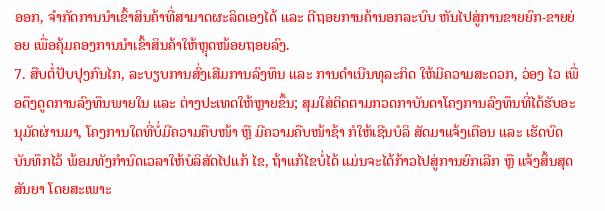ອອກ, ຈຳກັດການນໍາເຂົ້າສິນຄ້າທີ່ສາມາດຜະລິດເອງໄດ້ ແລະ ຕີຖອຍການຄ້ານອກລະບົບ ຫັນໄປສູ່ການຂາຍຍົກ-ຂາຍຍ່ອຍ ເພື່ອຄຸ້ມຄອງການນໍາເຂົ້າສິນຄ້າໃຫ້ຫຼຸດໜ້ອຍຖອຍລົງ.
7. ສືບຕໍ່ປັບປຸງກົນໄກ, ລະບຽບການສົ່ງເສີມການລົງທຶນ ແລະ ການດໍາເນີນທຸລະກິດ ໃຫ້ມີຄວາມສະດວກ, ວ່ອງ ໄວ ເພື່ອດຶງດູດການລົງທຶນພາຍໃນ ແລະ ຕ່າງປະເທດໃຫ້ຫຼາຍຂຶ້ນ; ສຸມໃສ່ຕິດຕາມກວດກາບັນດາໂຄງການລົງທຶນທີ່ໄດ້ຮັບອະນຸມັດຜ່ານມາ, ໂຄງການໃດທີ່ບໍ່ມີຄວາມຄືບໜ້າ ຫຼື ມີຄວາມຄືບໜ້າຊ້າ ກໍໃຫ້ເຊີນບໍລິ ສັດມາແຈ້ງເຕືອນ ແລະ ເຮັດບົດບັນທຶກໄວ້ ພ້ອມທັງກຳນົດເວລາໃຫ້ບໍລິສັດໄປແກ້ ໄຂ, ຖ້າແກ້ໄຂບໍ່ໄດ້ ແມ່ນຈະໄດ້ກ້າວໄປສູ່ການຍົກເລີກ ຫຼື ແຈ້ງສິ້ນສຸດສັນຍາ ໂດຍສະເພາະ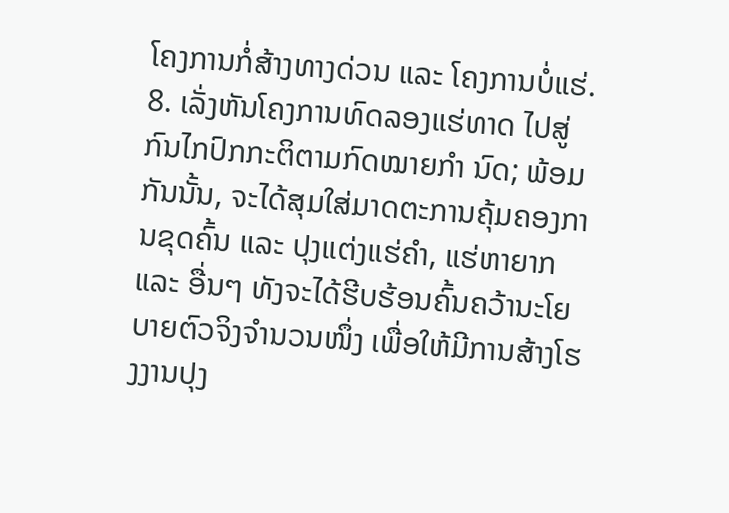ໂຄງການກໍ່ສ້າງທາງດ່ວນ ແລະ ໂຄງການບໍ່ແຮ່.
8. ເລັ່ງຫັນໂຄງການທົດລອງແຮ່ທາດ ໄປສູ່ກົນໄກປົກກະຕິຕາມກົດໝາຍກຳ ນົດ; ພ້ອມກັນນັ້ນ, ຈະໄດ້ສຸມໃສ່ມາດຕະການຄຸ້ມຄອງການຂຸດຄົ້ນ ແລະ ປຸງແຕ່ງແຮ່ຄໍາ, ແຮ່ຫາຍາກ ແລະ ອື່ນໆ ທັງຈະໄດ້ຮີບຮ້ອນຄົ້ນຄວ້ານະໂຍບາຍຕົວຈິງຈຳນວນໜຶ່ງ ເພື່ອໃຫ້ມີການສ້າງໂຮງງານປຸງ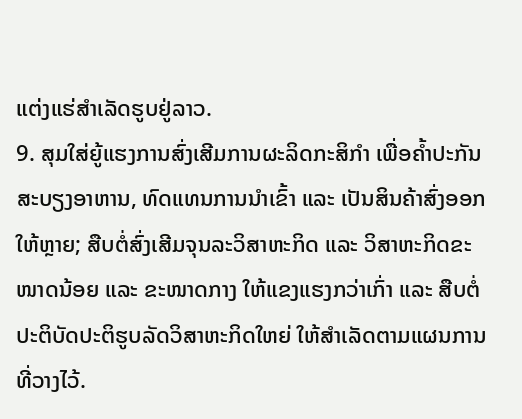ແຕ່ງແຮ່ສໍາເລັດຮູບຢູ່ລາວ.
9. ສຸມໃສ່ຍູ້ແຮງການສົ່ງເສີມການຜະລິດກະສິກຳ ເພື່ອຄໍ້າປະກັນສະບຽງອາຫານ, ທົດແທນການນໍາເຂົ້າ ແລະ ເປັນສິນຄ້າສົ່ງອອກໃຫ້ຫຼາຍ; ສືບຕໍ່ສົ່ງເສີມຈຸນລະວິສາຫະກິດ ແລະ ວິສາຫະກິດຂະໜາດນ້ອຍ ແລະ ຂະໜາດກາງ ໃຫ້ແຂງແຮງກວ່າເກົ່າ ແລະ ສືບຕໍ່ປະຕິບັດປະຕິຮູບລັດວິສາຫະກິດໃຫຍ່ ໃຫ້ສໍາເລັດຕາມແຜນການທີ່ວາງໄວ້.